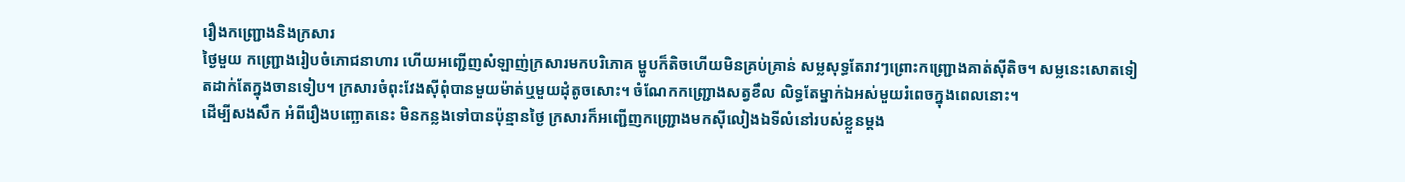រឿងកញ្រ្ជោងនិងក្រសារ
ថ្ងៃមួយ កញ្រ្ជោងរៀបចំភោជនាហារ ហើយអញ្ជើញសំឡាញ់ក្រសារមកបរិភោគ ម្ហូបក៏តិចហើយមិនគ្រប់គ្រាន់ សម្លសុទ្ធតែរាវៗព្រោះកញ្រ្ជោងគាត់ស៊ីតិច។ សម្លនេះសោតទៀតដាក់តែក្នុងចានទៀប។ ក្រសារចំពុះវែងស៊ីពុំបានមួយម៉ាត់ឬមួយដុំតូចសោះ។ ចំណែកកញ្រ្ជោងសត្វខឹល លិទ្ធតែម្នាក់ឯអស់មួយរំពេចក្នុងពេលនោះ។
ដើម្បីសងសឹក អំពីរឿងបញ្ឆោតនេះ មិនកន្លងទៅបានប៉ុន្មានថ្ងៃ ក្រសារក៏អញ្ជើញកញ្រ្ជោងមកស៊ីលៀងឯទីលំនៅរបស់ខ្លួនម្តង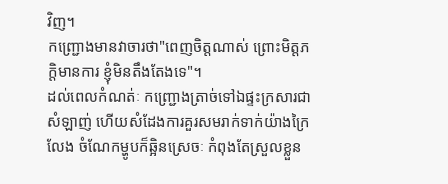វិញ។
កញ្រ្ជោងមានវាចារថា"ពេញចិត្តណាស់ ព្រោះមិត្តភក្តិមានការ ខ្ញុំមិនតឹងតែងទេ"។
ដល់ពេលកំណត់ៈ កញ្រ្ជោងត្រាច់ទៅឯផ្ទះក្រសារជាសំឡាញ់ ហើយសំដែងការគួរសមរាក់ទាក់យ៉ាងក្រៃលែង ចំណែកម្ហូបក៏ឆ្អិនស្រេចៈ កំពុងតែស្រួលខ្លួន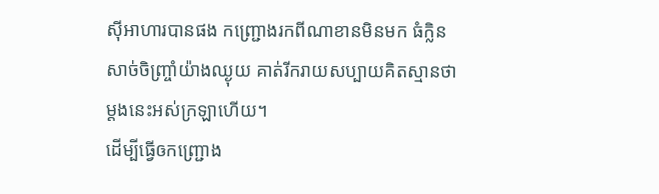ស៊ីអាហារបានផង កញ្រ្ជោងរកពីណាខានមិនមក ធំក្លិនសាច់ចិញ្រ្ចាំយ៉ាងឈ្ងុយ គាត់រីករាយសប្បាយគិតស្មានថា ម្តងនេះអស់ក្រឡាហើយ។
ដើម្បីធ្វើឲកញ្រ្ជោង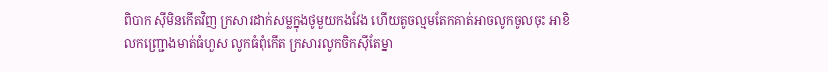ពិបាក ស៊ីមិនកើតវិញ ក្រសារដាក់សម្លក្នុងថូមួយកងវែង ហើយតូចល្មមតែកគាត់អាចលូកចូលចុះ អាខិលកញ្រ្ជោងមាត់ធំហួស លូកធំពុំកើត ក្រសារលូកចិកស៊ីតែម្នា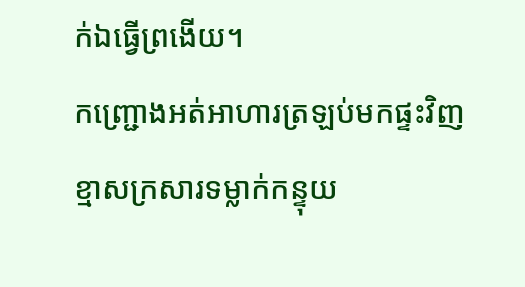ក់ឯធ្វើព្រងើយ។
កញ្រ្ជោងអត់អាហារត្រឡប់មកផ្ទះវិញ ខ្មាសក្រសារទម្លាក់កន្ទុយ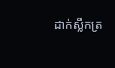ដាក់ស្លឹកត្រ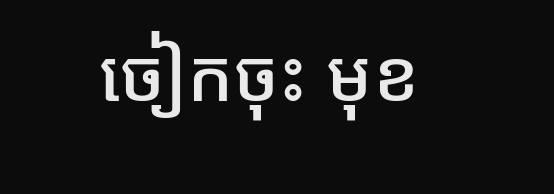ចៀកចុះ មុខ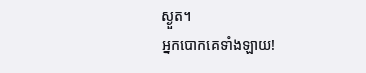ស្ងួត។
អ្នកបោកគេទាំងឡាយ!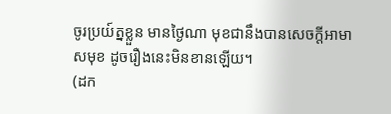ចូរប្រយ៍ត្នខ្លួន មានថ្ងៃណា មុខជានឹងបានសេចក្តីអាមាសមុខ ដូចរឿងនេះមិនខានឡើយ។
(ដក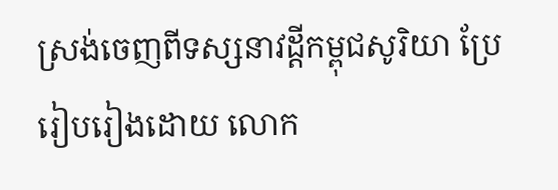ស្រង់ចេញពីទស្សនាវដ្តីកម្ពុជសូរិយា ប្រែរៀបរៀងដោយ លោក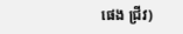ផេង ជ្រីវ)